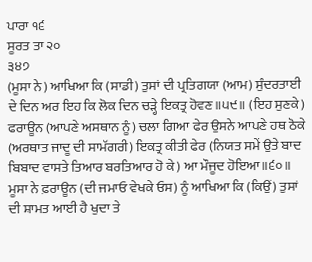ਪਾਰਾ ੧੬
ਸੂਰਤ ਤਾ ੨੦
੩੪੭
(ਮੂਸਾ ਨੇ) ਆਖਿਆ ਕਿ (ਸਾਡੀ) ਤੁਸਾਂ ਦੀ ਪ੍ਰਤਿਗਯਾ (ਆਮ) ਸੁੰਦਰਤਾਈ ਦੇ ਦਿਨ ਅਰ ਇਹ ਕਿ ਲੋਕ ਦਿਨ ਚੜ੍ਹੇ ਇਕਤ੍ਰ ਹੋਵਣ॥੫੯॥ (ਇਹ ਸੁਣਕੇ) ਫਰਾਊਨ (ਆਪਣੇ ਅਸਥਾਨ ਨੂੰ) ਚਲਾ ਗਿਆ ਫੇਰ ਉਸਨੇ ਆਪਣੇ ਹਥ ਠੋਕੇ (ਅਰਥਾਤ ਜਾਦੂ ਦੀ ਸਾਮੱਗਰੀ) ਇਕਤ੍ਰ ਕੀਤੀ ਫੇਰ (ਨਿਯਤ ਸਮੇਂ ਉਤੇ ਬਾਦ ਬਿਬਾਦ ਵਾਸਤੇ ਤਿਆਰ ਬਰਤਿਆਰ ਹੋ ਕੇ) ਆ ਮੌਜੂਦ ਹੋਇਆ॥੬੦॥ ਮੂਸਾ ਨੇ ਫ਼ਰਾਊਨ (ਦੀ ਜਮਾਓ ਵੇਖਕੇ ਓਸ) ਨੂੰ ਆਖਿਆ ਕਿ (ਕਿਉਂ) ਤੁਸਾਂ ਦੀ ਸ਼ਾਮਤ ਆਈ ਹੈ ਖੁਦਾ ਤੇ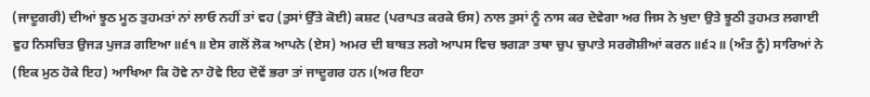(ਜਾਦੂਗਰੀ) ਦੀਆਂ ਝੂਠ ਮੂਠ ਤੁਹਮਤਾਂ ਨਾਂ ਲਾਓ ਨਹੀਂ ਤਾਂ ਵਹ (ਤੁਸਾਂ ਉੱਤੇ ਕੋਈ) ਕਸ਼ਟ (ਪਰਾਪਤ ਕਰਕੇ ਓਸ) ਨਾਲ ਤੁਸਾਂ ਨੂੰ ਨਾਸ ਕਰ ਦੇਵੇਗਾ ਅਰ ਜਿਸ ਨੇ ਖੁਦਾ ਉਤੇ ਝੂਠੀ ਤੁਹਮਤ ਲਗਾਈ ਵੁਹ ਨਿਸਚਿਤ ਉਜੜ ਪੁਜੜ ਗਇਆ॥੬੧॥ ਏਸ ਗਲੋਂ ਲੋਕ ਆਪਨੇ (ਏਸ) ਅਮਰ ਦੀ ਬਾਬਤ ਲਗੇ ਆਪਸ ਵਿਚ ਝਗੜਾ ਤਥਾ ਚੁਪ ਚੁਪਾਤੇ ਸਰਗੋਸ਼ੀਆਂ ਕਰਨ॥੬੨॥ (ਅੰਤ ਨੂੰ) ਸਾਰਿਆਂ ਨੇ (ਇਕ ਮੁਠ ਹੋਕੇ ਇਹ) ਆਖਿਆ ਕਿ ਹੋਵੇ ਨਾ ਹੋਵੇ ਇਹ ਦੋਵੇਂ ਭਰਾ ਤਾਂ ਜਾਦੂਗਰ ਹਨ।(ਅਰ ਇਹਾ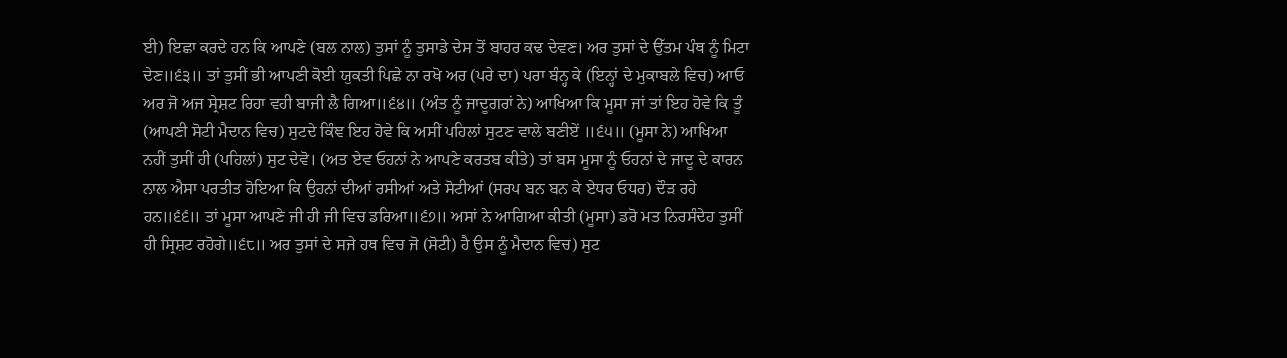ਈ) ਇਛਾ ਕਰਦੇ ਹਨ ਕਿ ਆਪਣੇ (ਬਲ ਨਾਲ) ਤੁਸਾਂ ਨੂੰ ਤੁਸਾਡੇ ਦੇਸ ਤੋਂ ਬਾਹਰ ਕਢ ਦੇਵਣ। ਅਰ ਤੁਸਾਂ ਦੇ ਉੱਤਮ ਪੰਥ ਨੂੰ ਮਿਟਾ ਦੇਣ॥੬੩॥ ਤਾਂ ਤੁਸੀਂ ਭੀ ਆਪਣੀ ਕੋਈ ਯੁਕਤੀ ਪਿਛੇ ਨਾ ਰਖੋ ਅਰ (ਪਰੇ ਦਾ) ਪਰਾ ਬੰਨ੍ਹ ਕੇ (ਇਨ੍ਹਾਂ ਦੇ ਮੁਕਾਬਲੇ ਵਿਚ) ਆਓ ਅਰ ਜੋ ਅਜ ਸ੍ਰੇਸ਼ਟ ਰਿਹਾ ਵਹੀ ਬਾਜੀ ਲੈ ਗਿਆ॥੬੪॥ (ਅੰਤ ਨੂੰ ਜਾਦੂਗਰਾਂ ਨੇ) ਆਖਿਆ ਕਿ ਮੂਸਾ ਜਾਂ ਤਾਂ ਇਹ ਹੋਵੇ ਕਿ ਤੂੰ (ਆਪਣੀ ਸੋਟੀ ਮੈਦਾਨ ਵਿਚ) ਸੁਟਦੇ ਕਿੰਞ ਇਹ ਹੋਵੇ ਕਿ ਅਸੀਂ ਪਹਿਲਾਂ ਸੁਟਣ ਵਾਲੇ ਬਣੀਏਂ ॥੬੫॥ (ਮੂਸਾ ਨੇ) ਆਖਿਆ ਨਹੀਂ ਤੁਸੀਂ ਹੀ (ਪਹਿਲਾਂ) ਸੁਟ ਦੇਵੋ। (ਅਤ ਏਵ ਓਹਨਾਂ ਨੇ ਆਪਣੇ ਕਰਤਬ ਕੀਤੇ) ਤਾਂ ਬਸ ਮੂਸਾ ਨੂੰ ਓਹਨਾਂ ਦੇ ਜਾਦੂ ਦੇ ਕਾਰਨ ਨਾਲ ਐਸਾ ਪਰਤੀਤ ਹੋਇਆ ਕਿ ਉਹਨਾਂ ਦੀਆਂ ਰਸੀਆਂ ਅਤੇ ਸੋਟੀਆਂ (ਸਰਪ ਬਨ ਬਨ ਕੇ ਏਧਰ ਓਧਰ) ਦੌੜ ਰਹੇ ਹਨ॥੬੬॥ ਤਾਂ ਮੂਸਾ ਆਪਣੇ ਜੀ ਹੀ ਜੀ ਵਿਚ ਡਰਿਆ॥੬੭॥ ਅਸਾਂ ਨੇ ਆਗਿਆ ਕੀਤੀ (ਮੂਸਾ) ਡਰੋ ਮਤ ਨਿਰਸੰਦੇਹ ਤੁਸੀਂ ਹੀ ਸ੍ਰਿਸ਼ਟ ਰਹੋਗੇ॥੬੮॥ ਅਰ ਤੁਸਾਂ ਦੇ ਸਜੇ ਹਥ ਵਿਚ ਜੋ (ਸੋਟੀ) ਹੈ ਉਸ ਨੂੰ ਮੈਦਾਨ ਵਿਚ) ਸੁਟ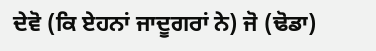ਦੇਵੋ (ਕਿ ਏਹਨਾਂ ਜਾਦੂਗਰਾਂ ਨੇ) ਜੋ (ਢੋਡਾ)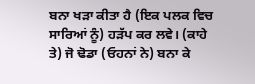ਬਨਾ ਖੜਾ ਕੀਤਾ ਹੈ (ਇਕ ਪਲਕ ਵਿਚ ਸਾਰਿਆਂ ਨੂੰ) ਹੜੱਪ ਕਰ ਲਵੇ। (ਕਾਹੇ ਤੇ) ਜੋ ਢੋਡਾ (ਓਹਨਾਂ ਨੇ) ਬਨਾ ਕੇ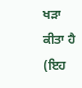ਖੜਾ ਕੀਤਾ ਹੈ (ਇਹ